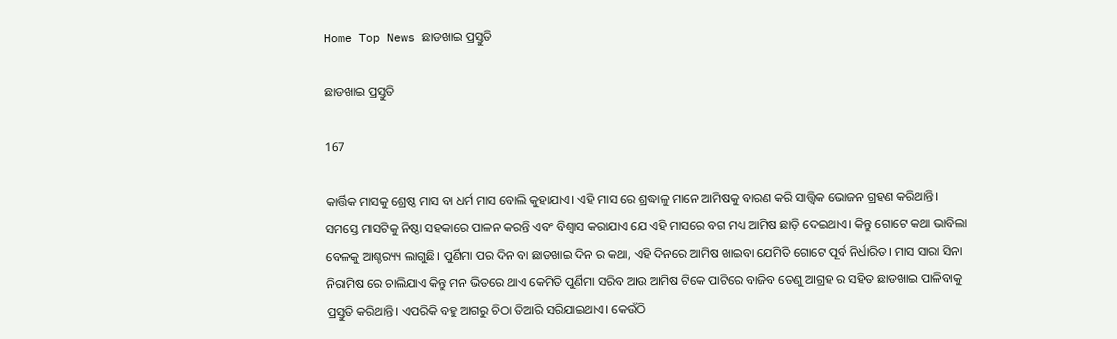Home Top News ଛାଡଖାଇ ପ୍ରସ୍ତୁତି

ଛାଡଖାଇ ପ୍ରସ୍ତୁତି

167

କାର୍ତ୍ତିକ ମାସକୁ ଶ୍ରେଷ୍ଠ ମାସ ବା ଧର୍ମ ମାସ ବୋଲି କୁହାଯାଏ। ଏହି ମାସ ରେ ଶ୍ରଦ୍ଧାଳୁ ମାନେ ଆମିଷକୁ ବାରଣ କରି ସାତ୍ତ୍ବିକ ଭୋଜନ ଗ୍ରହଣ କରିଥାନ୍ତି। ସମସ୍ତେ ମାସଟିକୁ ନିଷ୍ଠା ସହକାରେ ପାଳନ କରନ୍ତି ଏବଂ ବିଶ୍ୱାସ କରାଯାଏ ଯେ ଏହି ମାସରେ ବଗ ମଧ୍ୟ ଆମିଷ ଛାଡ଼ି ଦେଇଥାଏ। କିନ୍ତୁ ଗୋଟେ କଥା ଭାବିଲା ବେଳକୁ ଆଶ୍ଚର‌୍ୟ୍ୟ ଲାଗୁଛି। ପୁର୍ଣିମା ପର ଦିନ ବା ଛାଡଖାଇ ଦିନ ର କଥା, ଏହି ଦିନରେ ଆମିଷ ଖାଇବା ଯେମିତି ଗୋଟେ ପୂର୍ବ ନିର୍ଧାରିତ। ମାସ ସାରା ସିନା ନିରାମିଷ ରେ ଚାଲିଯାଏ କିନ୍ତୁ ମନ ଭିତରେ ଥାଏ କେମିତି ପୁର୍ଣିମା ସରିବ ଆଉ ଆମିଷ ଟିକେ ପାଟିରେ ବାଜିବ ତେଣୁ ଆଗ୍ରହ ର ସହିତ ଛାଡଖାଇ ପାଳିବାକୁ ପ୍ରସ୍ତୁତି କରିଥାନ୍ତି। ଏପରିକି ବହୁ ଆଗରୁ ଚିଠା ତିଆରି ସରିଯାଇଥାଏ। କେଉଁଠି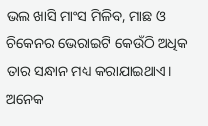ଭଲ ଖାସି ମାଂସ ମିଳିବ, ମାଛ ଓ ଚିକେନର ଭେରାଇଟି କେଉଁଠି ଅଧିକ ତାର ସନ୍ଧାନ ମଧ୍ୟ କରାଯାଇଥାଏ। ଅନେକ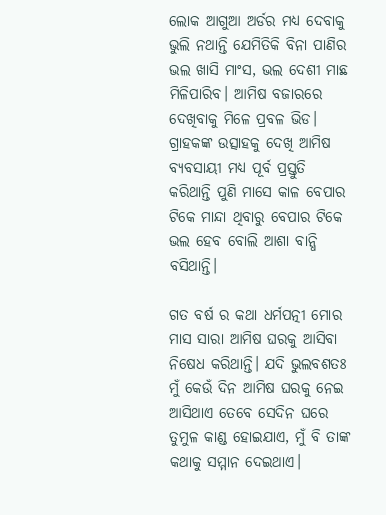ଲୋକ ଆଗୁଆ ଅର୍ଡର ମଧ୍ୟ ଦେବାକୁ ଭୁଲି ନଥାନ୍ତି ଯେମିତିକି ବିନା ପାଣିର ଭଲ ଖାସି ମାଂସ, ଭଲ ଦେଶୀ ମାଛ ମିଳିପାରିବ। ଆମିଷ ବଜାରରେ ଦେଖିବାକୁ ମିଳେ ପ୍ରବଳ ଭିଡ। ଗ୍ରାହକଙ୍କ ଉତ୍ସାହକୁ ଦେଖି ଆମିଷ ବ୍ୟବସାୟୀ ମଧ୍ୟ ପୂର୍ବ ପ୍ରସ୍ତୁତି କରିଥାନ୍ତି ପୁଣି ମାସେ କାଳ ବେପାର ଟିକେ ମାନ୍ଦା ଥିବାରୁ ବେପାର ଟିକେ ଭଲ ହେବ ବୋଲି ଆଶା ବାନ୍ଧି ବସିଥାନ୍ତି।

ଗତ ବର୍ଷ ର କଥା ଧର୍ମପତ୍ନୀ ମୋର ମାସ ସାରା ଆମିଷ ଘରକୁ ଆସିବା ନିଷେଧ କରିଥାନ୍ତି। ଯଦି ଭୁଲବଶତଃ ମୁଁ କେଉଁ ଦିନ ଆମିଷ ଘରକୁ ନେଇ ଆସିଥାଏ ତେବେ ସେଦିନ ଘରେ ତୁମୁଳ କାଣ୍ଡ ହୋଇଯାଏ, ମୁଁ ବି ତାଙ୍କ କଥାକୁ ସମ୍ମାନ ଦେଇଥାଏ।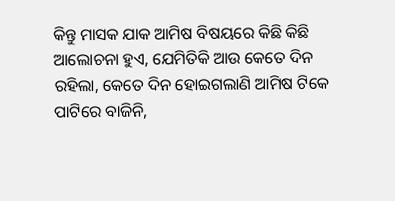କିନ୍ତୁ ମାସକ ଯାକ ଆମିଷ ବିଷୟରେ କିଛି କିଛି ଆଲୋଚନା ହୁଏ, ଯେମିତିକି ଆଉ କେତେ ଦିନ ରହିଲା, କେତେ ଦିନ ହୋଇଗଲାଣି ଆମିଷ ଟିକେ ପାଟିରେ ବାଜିନି,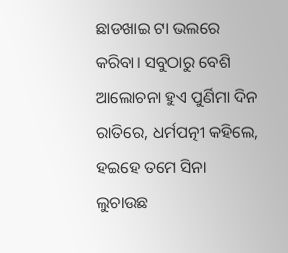ଛାଡଖାଇ ଟା ଭଲରେ କରିବା। ସବୁଠାରୁ ବେଶି ଆଲୋଚନା ହୁଏ ପୁର୍ଣିମା ଦିନ ରାତିରେ, ଧର୍ମପତ୍ନୀ କହିଲେ, ହଇହେ ତମେ ସିନା ଲୁଚାଉଛ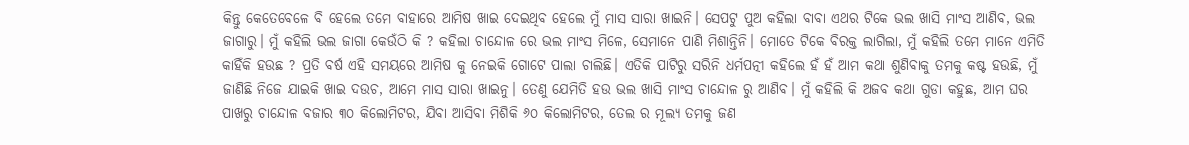କିନ୍ତୁ କେତେବେଳେ ବି ହେଲେ ତମେ ବାହାରେ ଆମିଷ ଖାଇ ଦେଇଥିବ ହେଲେ ମୁଁ ମାସ ସାରା ଖାଇନି। ସେପଟୁ ପୁଅ କହିଲା ବାବା ଏଥର ଟିକେ ଭଲ ଖାସି ମାଂସ ଆଣିବ, ଭଲ ଜାଗାରୁ। ମୁଁ କହିଲି ଭଲ ଜାଗା କେଉଁଠି କି ? କହିଲା ଚାନ୍ଦୋଳ ରେ ଭଲ ମାଂସ ମିଳେ, ସେମାନେ ପାଣି ମିଶାନ୍ତିନି। ମୋତେ ଟିକେ ବିରକ୍ତ ଲାଗିଲା, ମୁଁ କହିଲି ତମେ ମାନେ ଏମିତି କାହିଁକି ହଉଛ ? ପ୍ରତି ବର୍ଷ ଏହି ସମୟରେ ଆମିଷ କୁ ନେଇକି ଗୋଟେ ପାଲା ଚାଲିଛି। ଏତିକି ପାଟିରୁ ସରିନି ଧର୍ମପତ୍ନୀ କହିଲେ ହଁ ହଁ ଆମ କଥା ଶୁଣିବାକୁ ତମକୁ କଷ୍ଟ ହଉଛି, ମୁଁ ଜାଣିଛି ନିଜେ ଯାଇକି ଖାଇ ଦଉଚ, ଆମେ ମାସ ସାରା ଖାଇନୁ। ତେଣୁ ଯେମିତି ହଉ ଭଲ ଖାସି ମାଂସ ଚାନ୍ଦୋଳ ରୁ ଆଣିବ। ମୁଁ କହିଲି କି ଅଜବ କଥା ଗୁଡା କହୁଛ, ଆମ ଘର ପାଖରୁ ଚାନ୍ଦୋଳ ବଜାର ୩୦ କିଲୋମିଟର, ଯିବା ଆସିବା ମିଶିକି ୬୦ କିଲୋମିଟର, ତେଲ ର ମୂଲ୍ୟ ତମକୁ ଜଣ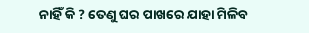ନାହିଁ କି ? ତେଣୁ ଘର ପାଖରେ ଯାହା ମିଳିବ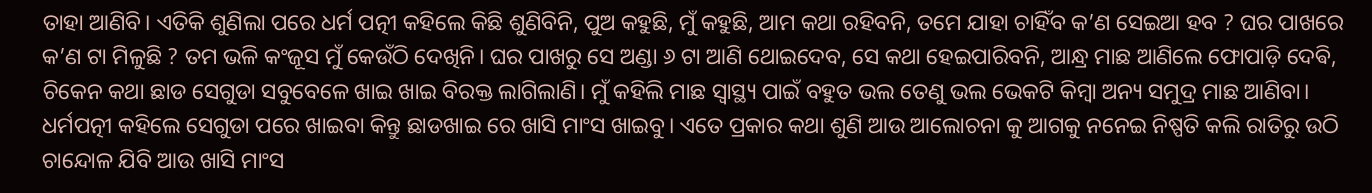ତାହା ଆଣିବି। ଏତିକି ଶୁଣିଲା ପରେ ଧର୍ମ ପତ୍ନୀ କହିଲେ କିଛି ଶୁଣିବିନି, ପୁଅ କହୁଛି, ମୁଁ କହୁଛି, ଆମ କଥା ରହିବନି, ତମେ ଯାହା ଚାହିଁବ କ’ଣ ସେଇଆ ହବ ? ଘର ପାଖରେ କ’ଣ ଟା ମିଳୁଛି ? ତମ ଭଳି କଂଜୂସ ମୁଁ କେଉଁଠି ଦେଖିନି। ଘର ପାଖରୁ ସେ ଅଣ୍ଡା ୬ ଟା ଆଣି ଥୋଇଦେବ, ସେ କଥା ହେଇପାରିବନି, ଆନ୍ଧ୍ର ମାଛ ଆଣିଲେ ଫୋପାଡ଼ି ଦେଵି, ଚିକେନ କଥା ଛାଡ ସେଗୁଡା ସବୁବେଳେ ଖାଇ ଖାଇ ବିରକ୍ତ ଲାଗିଲାଣି। ମୁଁ କହିଲି ମାଛ ସ୍ୱାସ୍ଥ୍ୟ ପାଇଁ ବହୁତ ଭଲ ତେଣୁ ଭଲ ଭେକଟି କିମ୍ବା ଅନ୍ୟ ସମୁଦ୍ର ମାଛ ଆଣିବା। ଧର୍ମପତ୍ନୀ କହିଲେ ସେଗୁଡା ପରେ ଖାଇବା କିନ୍ତୁ ଛାଡଖାଇ ରେ ଖାସି ମାଂସ ଖାଇବୁ। ଏତେ ପ୍ରକାର କଥା ଶୁଣି ଆଉ ଆଲୋଚନା କୁ ଆଗକୁ ନନେଇ ନିଷ୍ପତି କଲି ରାତିରୁ ଉଠି ଚାନ୍ଦୋଳ ଯିବି ଆଉ ଖାସି ମାଂସ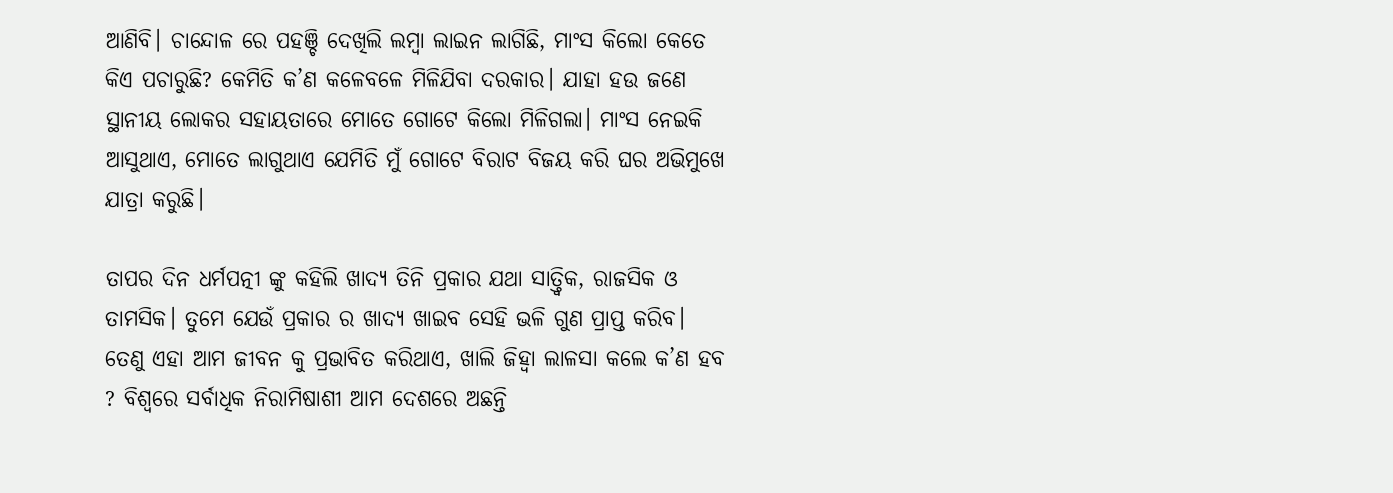ଆଣିବି। ଚାନ୍ଦୋଳ ରେ ପହଞ୍ଚି ଦେଖିଲି ଲମ୍ବା ଲାଇନ ଲାଗିଛି, ମାଂସ କିଲୋ କେତେ କିଏ ପଚାରୁଛି? କେମିତି କ’ଣ କଳେବଳେ ମିଳିଯିବା ଦରକାର। ଯାହା ହଉ ଜଣେ ସ୍ଥାନୀୟ ଲୋକର ସହାୟତାରେ ମୋତେ ଗୋଟେ କିଲୋ ମିଳିଗଲା। ମାଂସ ନେଇକି ଆସୁଥାଏ, ମୋତେ ଲାଗୁଥାଏ ଯେମିତି ମୁଁ ଗୋଟେ ବିରାଟ ବିଜୟ କରି ଘର ଅଭିମୁଖେ ଯାତ୍ରା କରୁଛି।

ତାପର ଦିନ ଧର୍ମପତ୍ନୀ ଙ୍କୁ କହିଲି ଖାଦ୍ୟ ତିନି ପ୍ରକାର ଯଥା ସାତ୍ତ୍ୱିକ, ରାଜସିକ ଓ ତାମସିକ। ତୁମେ ଯେଉଁ ପ୍ରକାର ର ଖାଦ୍ୟ ଖାଇବ ସେହି ଭଳି ଗୁଣ ପ୍ରାପ୍ତ କରିବ। ତେଣୁ ଏହା ଆମ ଜୀବନ କୁ ପ୍ରଭାବିତ କରିଥାଏ, ଖାଲି ଜିହ୍ବା ଲାଳସା କଲେ କ’ଣ ହବ ? ବିଶ୍ୱରେ ସର୍ବାଧିକ ନିରାମିଷାଶୀ ଆମ ଦେଶରେ ଅଛନ୍ତି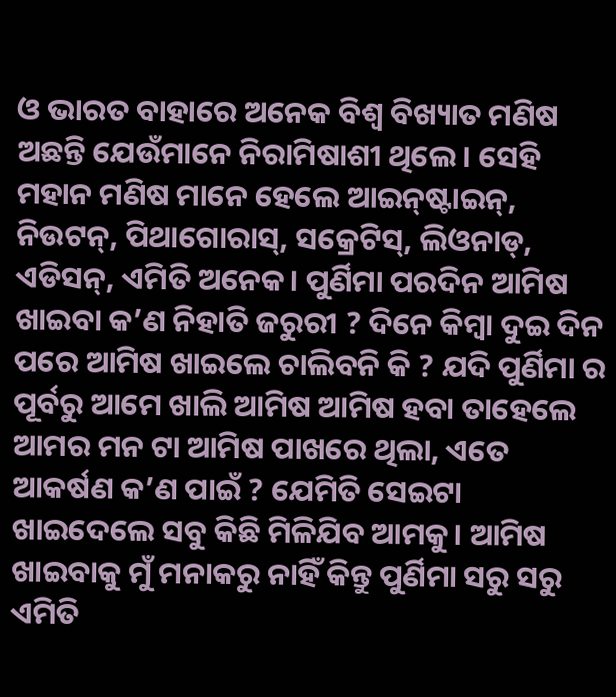ଓ ଭାରତ ବାହାରେ ଅନେକ ବିଶ୍ୱ ବିଖ୍ୟାତ ମଣିଷ ଅଛନ୍ତି ଯେଉଁମାନେ ନିରାମିଷାଶୀ ଥିଲେ। ସେହି ମହାନ ମଣିଷ ମାନେ ହେଲେ ଆଇନ୍‌ଷ୍ଟାଇନ୍, ନିଉଟନ୍, ପିଥାଗୋରାସ୍, ସକ୍ରେଟିସ୍, ଲିଓନାଡ୍, ଏଡିସନ୍, ଏମିତି ଅନେକ। ପୁର୍ଣିମା ପରଦିନ ଆମିଷ ଖାଇବା କ’ଣ ନିହାତି ଜରୁରୀ ? ଦିନେ କିମ୍ବା ଦୁଇ ଦିନ ପରେ ଆମିଷ ଖାଇଲେ ଚାଲିବନି କି ? ଯଦି ପୁର୍ଣିମା ର ପୂର୍ବରୁ ଆମେ ଖାଲି ଆମିଷ ଆମିଷ ହବା ତାହେଲେ ଆମର ମନ ଟା ଆମିଷ ପାଖରେ ଥିଲା, ଏତେ ଆକର୍ଷଣ କ’ଣ ପାଇଁ ? ଯେମିତି ସେଇଟା ଖାଇଦେଲେ ସବୁ କିଛି ମିଳିଯିବ ଆମକୁ। ଆମିଷ ଖାଇବାକୁ ମୁଁ ମନାକରୁ ନାହିଁ କିନ୍ତୁ ପୁର୍ଣିମା ସରୁ ସରୁ ଏମିତି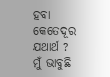ହବା କେତେଦୂର ଯଥାର୍ଥ ? ମୁଁ ଭାବୁଛି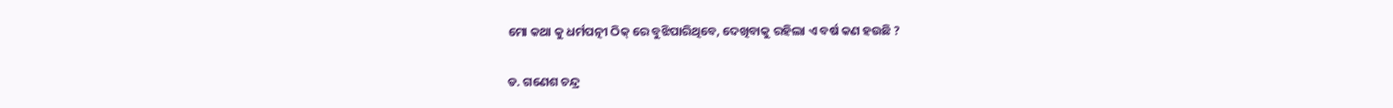ମୋ କଥା କୁ ଧର୍ମପତ୍ନୀ ଠିକ୍ ରେ ବୁଝିପାରିଥିବେ, ଦେଖିବାକୁ ରହିଲା ଏ ବର୍ଷ କଣ ହଉଛି ?

ଡ. ଗଣେଶ ଚନ୍ଦ୍ର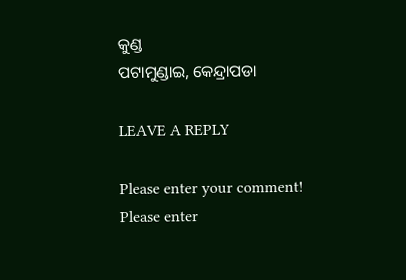କୁଣ୍ଡ
ପଟାମୁଣ୍ଡାଇ, କେନ୍ଦ୍ରାପଡା

LEAVE A REPLY

Please enter your comment!
Please enter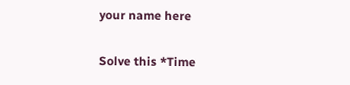your name here

Solve this *Time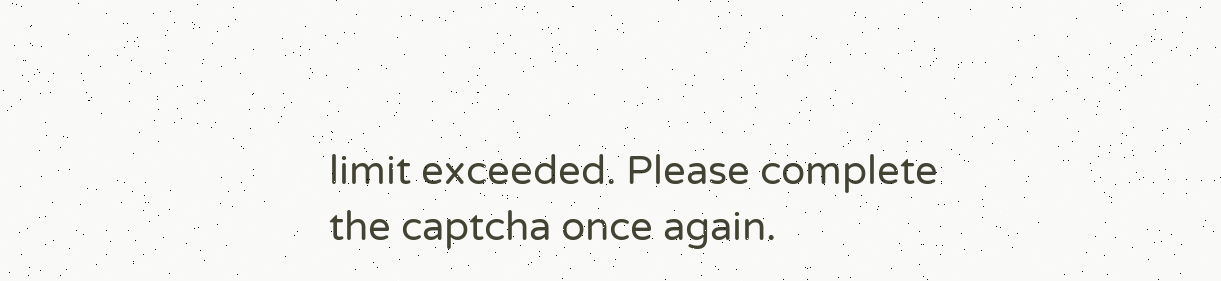limit exceeded. Please complete the captcha once again.